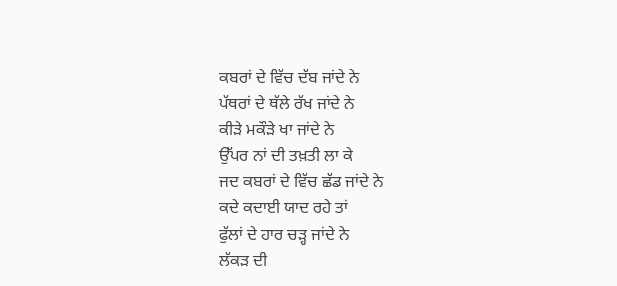ਕਬਰਾਂ ਦੇ ਵਿੱਚ ਦੱਬ ਜਾਂਦੇ ਨੇ
ਪੱਥਰਾਂ ਦੇ ਥੱਲੇ ਰੱਖ ਜਾਂਦੇ ਨੇ
ਕੀੜੇ ਮਕੌੜੇ ਖਾ ਜਾਂਦੇ ਨੇ
ਉੱਪਰ ਨਾਂ ਦੀ ਤਖ਼ਤੀ ਲਾ ਕੇ
ਜਦ ਕਬਰਾਂ ਦੇ ਵਿੱਚ ਛੱਡ ਜਾਂਦੇ ਨੇ
ਕਦੇ ਕਦਾਈ ਯਾਦ ਰਹੇ ਤਾਂ
ਫੁੱਲਾਂ ਦੇ ਹਾਰ ਚੜ੍ਹ ਜਾਂਦੇ ਨੇ
ਲੱਕੜ ਦੀ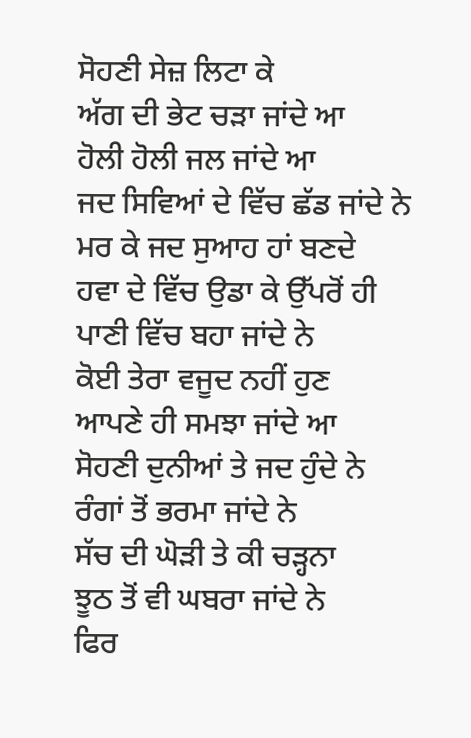ਸੋਹਣੀ ਸੇਜ਼ ਲਿਟਾ ਕੇ
ਅੱਗ ਦੀ ਭੇਟ ਚੜਾ ਜਾਂਦੇ ਆ
ਹੋਲੀ ਹੋਲੀ ਜਲ ਜਾਂਦੇ ਆ
ਜਦ ਸਿਵਿਆਂ ਦੇ ਵਿੱਚ ਛੱਡ ਜਾਂਦੇ ਨੇ
ਮਰ ਕੇ ਜਦ ਸੁਆਹ ਹਾਂ ਬਣਦੇ
ਹਵਾ ਦੇ ਵਿੱਚ ਉਡਾ ਕੇ ਉੱਪਰੋਂ ਹੀ
ਪਾਣੀ ਵਿੱਚ ਬਹਾ ਜਾਂਦੇ ਨੇ
ਕੋਈ ਤੇਰਾ ਵਜੂਦ ਨਹੀਂ ਹੁਣ
ਆਪਣੇ ਹੀ ਸਮਝਾ ਜਾਂਦੇ ਆ
ਸੋਹਣੀ ਦੁਨੀਆਂ ਤੇ ਜਦ ਹੁੰਦੇ ਨੇ
ਰੰਗਾਂ ਤੋਂ ਭਰਮਾ ਜਾਂਦੇ ਨੇ
ਸੱਚ ਦੀ ਘੋੜੀ ਤੇ ਕੀ ਚੜ੍ਹਨਾ
ਝੂਠ ਤੋਂ ਵੀ ਘਬਰਾ ਜਾਂਦੇ ਨੇ
ਫਿਰ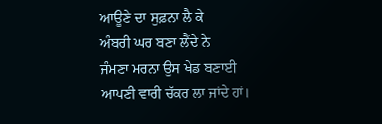ਆਊਣੇ ਦਾ ਸੁਫ਼ਨਾ ਲੈ ਕੇ
ਅੰਬਰੀ ਘਰ ਬਣਾ ਲੈਂਦੇ ਨੇ
ਜੰਮਣਾ ਮਰਨਾ ਉਸ ਖੇਡ ਬਣਾਈ
ਆਪਣੀ ਵਾਰੀ ਚੱਕਰ ਲਾ ਜਾਂਦੇ ਹਾਂ।